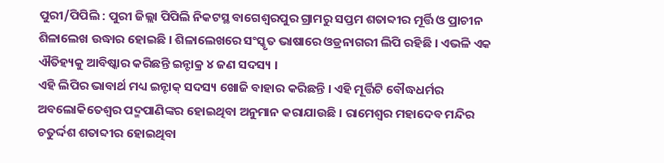ପୁରୀ/ପିପିଲି : ପୁରୀ ଜିଲ୍ଲା ପିପିଲି ନିକଟସ୍ଥ ବାଗେଶ୍ୱରପୁର ଗ୍ରାମରୁ ସପ୍ତମ ଶତାବ୍ଦୀର ମୂର୍ତ୍ତି ଓ ପ୍ରାଚୀନ ଶିଳାଲେଖ ଉଦ୍ଧାର ହୋଇଛି । ଶିଳାଲେଖରେ ସଂସ୍କୃତ ଭାଷାରେ ଓଡ୍ରନାଗରୀ ଲିପି ରହିଛି । ଏଭଳି ଏକ ଐତିହ୍ୟକୁ ଆବିଷ୍କାର କରିଛନ୍ତି ଇନ୍ଟାକ୍ର ୪ ଜଣ ସଦସ୍ୟ ।
ଏହି ଲିପିର ଭାବାର୍ଥ ମଧ୍ୟ ଇନ୍ଟାକ୍ ସଦସ୍ୟ ଖୋଜି ବାହାର କରିଛନ୍ତି । ଏହି ମୂର୍ତ୍ତିଟି ବୌଦ୍ଧଧର୍ମର ଅବଲୋକିତେଶ୍ୱର ପଦ୍ମପାଣିଙ୍କର ହୋଇଥିବା ଅନୁମାନ କରାଯାଉଛି । ରାମେଶ୍ୱର ମହାଦେବ ମନ୍ଦିର ଚତୁର୍ଦ୍ଦଶ ଶତାବ୍ଦୀର ହୋଇଥିବା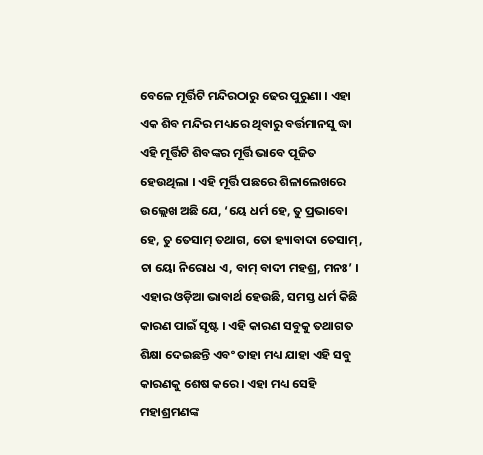ବେଳେ ମୂର୍ତ୍ତିଟି ମନ୍ଦିରଠାରୁ ଢେର ପୁରୁଣା । ଏହା ଏକ ଶିବ ମନ୍ଦିର ମଧ୍ୟରେ ଥିବାରୁ ବର୍ତ୍ତମାନସୁ ଦ୍ଧା ଏହି ମୂର୍ତ୍ତିଟି ଶିବଙ୍କର ମୂର୍ତ୍ତି ଭାବେ ପୂଜିତ ହେଉଥିଲା । ଏହି ମୂର୍ତ୍ତି ପଛରେ ଶିଳାଲେଖରେ ଉଲ୍ଲେଖ ଅଛି ଯେ, ‘ୟେ ଧର୍ମ ହେ, ତୁ ପ୍ରଭାବୋ ହେ, ତୁ ତେସାମ୍ ତଥାଗ, ତୋ ହ୍ୟାବାଦା ତେସାମ୍, ଚା ୟୋ ନିରୋଧ ଏ, ବାମ୍ ବାଦୀ ମହଶ୍ର, ମନଃ’ ।
ଏହାର ଓଡ଼ିଆ ଭାବାର୍ଥ ହେଉଛି, ସମସ୍ତ ଧର୍ମ କିଛି କାରଣ ପାଇଁ ସୃଷ୍ଟ । ଏହି କାରଣ ସବୁକୁ ତଥାଗତ ଶିକ୍ଷା ଦେଇଛନ୍ତି ଏବଂ ତାହା ମଧ୍ୟ ଯାହା ଏହି ସବୁ କାରଣକୁ ଶେଷ କରେ । ଏହା ମଧ୍ୟ ସେହି ମହାଶ୍ରମଣଙ୍କ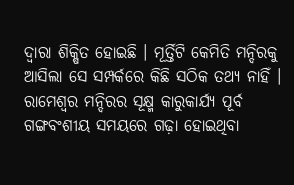ଦ୍ୱାରା ଶିକ୍ଷିତ ହୋଇଛି । ମୂର୍ତ୍ତିଟି କେମିତି ମନ୍ଦିରକୁ ଆସିଲା ସେ ସମ୍ପର୍କରେ କିଛି ସଠିକ ତଥ୍ୟ ନାହିଁ । ରାମେଶ୍ୱର ମନ୍ଦିରର ସୂକ୍ଷ୍ମ କାରୁକାର୍ଯ୍ୟ ପୂର୍ବ ଗଙ୍ଗବଂଶୀୟ ସମୟରେ ଗଢ଼ା ହୋଇଥିବା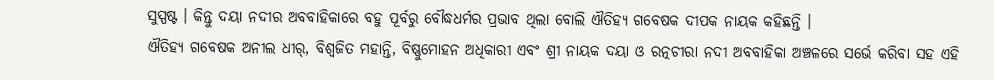ସୁସ୍ପଷ୍ଟ । କିନ୍ତୁ ଦୟା ନଦୀର ଅବବାହିକାରେ ବହୁ ପୂର୍ବରୁ ବୌଦ୍ଧଧର୍ମର ପ୍ରଭାବ ଥିଲା ବୋଲି ଐତିହ୍ୟ ଗବେଷକ ଦୀପକ ନାୟକ କହିଛନ୍ତି ।
ଐତିହ୍ୟ ଗବେଷକ ଅନୀଲ ଧୀର୍, ବିଶ୍ୱଜିତ ମହାନ୍ତି, ବିଷ୍ଣୁମୋହନ ଅଧିକାରୀ ଏବଂ ଶ୍ରୀ ନାୟକ ଦୟା ଓ ରତ୍ନଚୀରା ନଦୀ ଅବବାହିକା ଅଞ୍ଚଳରେ ସର୍ଭେ କରିବା ସହ ଏହି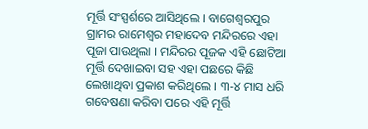ମୂର୍ତ୍ତି ସଂସ୍ପର୍ଶରେ ଆସିଥିଲେ । ବାଗେଶ୍ୱରପୁର ଗ୍ରାମର ରାମେଶ୍ୱର ମହାଦେବ ମନ୍ଦିରରେ ଏହା ପୂଜା ପାଉଥିଲା । ମନ୍ଦିରର ପୂଜକ ଏହି ଛୋଟିଆ ମୂର୍ତ୍ତି ଦେଖାଇବା ସହ ଏହା ପଛରେ କିଛି ଲେଖାଥିବା ପ୍ରକାଶ କରିଥିଲେ । ୩-୪ ମାସ ଧରି ଗବେଷଣା କରିବା ପରେ ଏହି ମୂର୍ତ୍ତି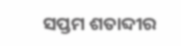ସପ୍ତମ ଶତାବ୍ଦୀର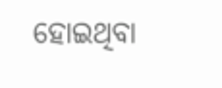ହୋଇଥିବା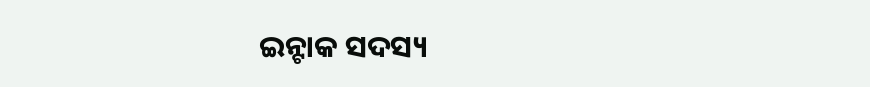ଇନ୍ଟାକ ସଦସ୍ୟ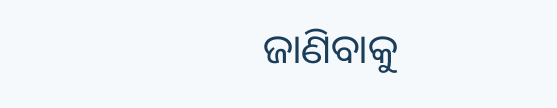ଜାଣିବାକୁ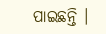ପାଇଛନ୍ତି ।